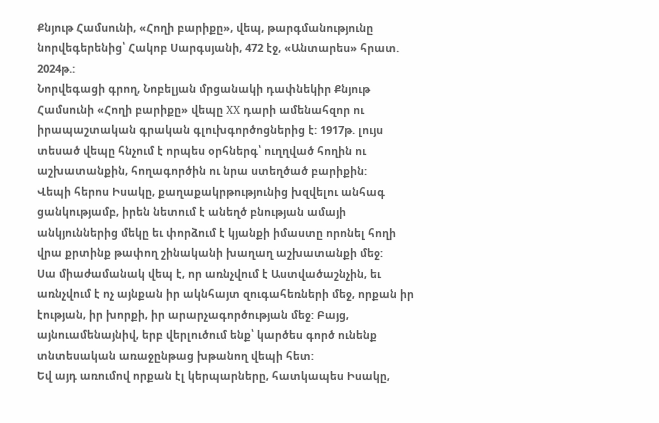Քնյութ Համսունի, «Հողի բարիքը», վեպ, թարգմանությունը նորվեգերենից՝ Հակոբ Սարգսյանի, 472 էջ, «Անտարես» հրատ. 2024թ.:
Նորվեգացի գրող, Նոբելյան մրցանակի դափնեկիր Քնյութ Համսունի «Հողի բարիքը» վեպը XX դարի ամենահզոր ու իրապաշտական գրական գլուխգործոցներից է: 1917թ. լույս տեսած վեպը հնչում է որպես օրհներգ՝ ուղղված հողին ու աշխատանքին, հողագործին ու նրա ստեղծած բարիքին:
Վեպի հերոս Իսակը, քաղաքակրթությունից խզվելու անհագ ցանկությամբ, իրեն նետում է անեղծ բնության ամայի անկյուններից մեկը եւ փորձում է կյանքի իմաստը որոնել հողի վրա քրտինք թափող շինականի խաղաղ աշխատանքի մեջ:
Սա միաժամանակ վեպ է, որ առնչվում է Աստվածաշնչին, եւ առնչվում է ոչ այնքան իր ակնհայտ զուգահեռների մեջ, որքան իր էության, իր խորքի, իր արարչագործության մեջ: Բայց, այնուամենայնիվ, երբ վերլուծում ենք՝ կարծես գործ ունենք տնտեսական առաջընթաց խթանող վեպի հետ:
Եվ այդ առումով որքան էլ կերպարները, հատկապես Իսակը,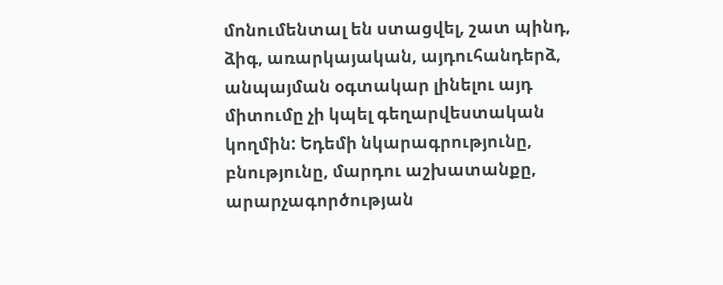մոնումենտալ են ստացվել, շատ պինդ, ձիգ, առարկայական, այդուհանդերձ, անպայման օգտակար լինելու այդ միտումը չի կպել գեղարվեստական կողմին: Եդեմի նկարագրությունը, բնությունը, մարդու աշխատանքը, արարչագործության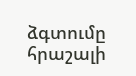ձգտումը հրաշալի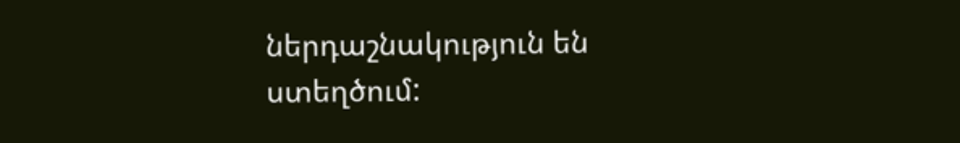ներդաշնակություն են ստեղծում: